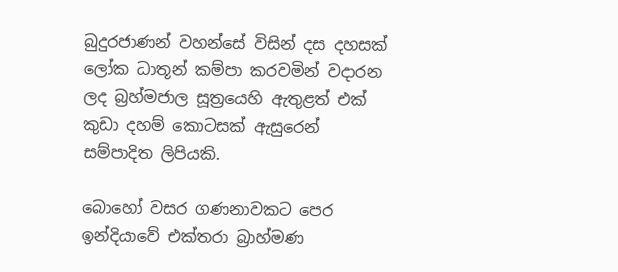බුදුරජාණන් වහන්සේ විසින් දස දහසක් ලෝක ධාතූන් කම්පා කරවමින් වදාරන ලද බ්‍රහ්මජාල සූත්‍රයෙහි ඇතුළත් එක් කුඩා දහම් කොටසක් ඇසුරෙන් සම්පාදිත ලිපියකි.

බොහෝ වසර ගණනාවකට පෙර ඉන්දියාවේ එක්තරා බ්‍රාහ්මණ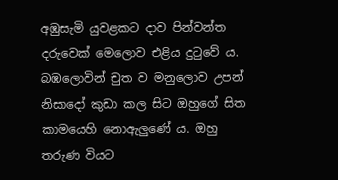අඹුසැමි යුවළකට දාව පින්වන්ත දරුවෙක් මෙලොව එළිය දුටුවේ ය. බඹලොවින් චුත ව මනුලොව උපන් නිසාදෝ කුඩා කල සිට ඔහුගේ සිත කාමයෙහි නොඇලුණේ ය. ඔහු තරුණ වියට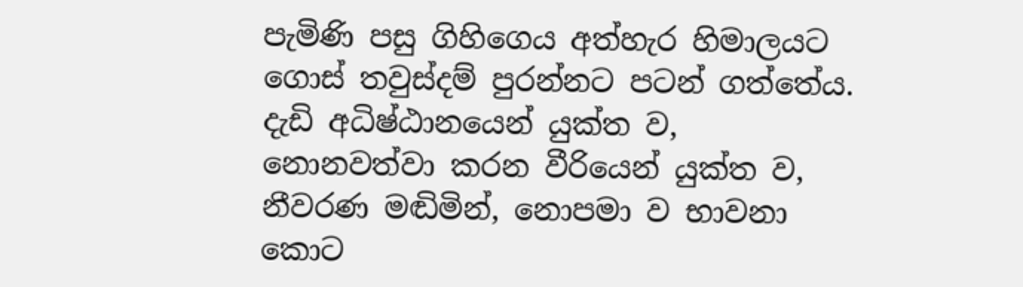පැමිණි පසු ගිහිගෙය අත්හැර හිමාලයට ගොස් තවුස්දම් පුරන්නට පටන් ගත්තේය. දැඩි අධිෂ්ඨානයෙන් යුක්ත ව, නොනවත්වා කරන වීරියෙන් යුක්ත ව, නීවරණ මඬිමින්, නොපමා ව භාවනා කොට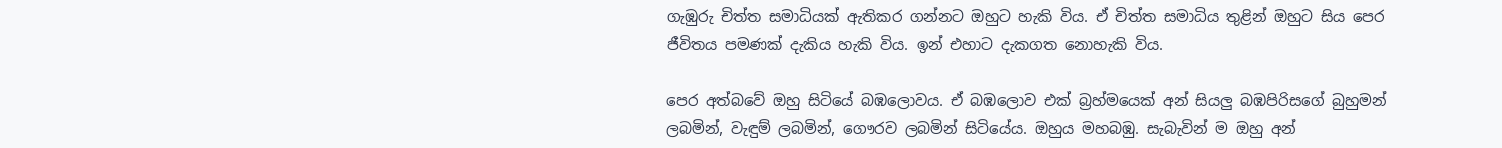ගැඹුරු චිත්ත සමාධියක් ඇතිකර ගන්නට ඔහුට හැකි විය. ඒ චිත්ත සමාධිය තුළින් ඔහුට සිය පෙර ජීවිතය පමණක් දැකිය හැකි විය. ඉන් එහාට දැකගත නොහැකි විය.

පෙර අත්බවේ ඔහු සිටියේ බඹලොවය. ඒ බඹලොව එක් බ්‍රහ්මයෙක් අන් සියලු බඹපිරිසගේ බුහුමන් ලබමින්, වැඳුම් ලබමින්, ගෞරව ලබමින් සිටියේය. ඔහුය මහබඹු. සැබැවින් ම ඔහු අන්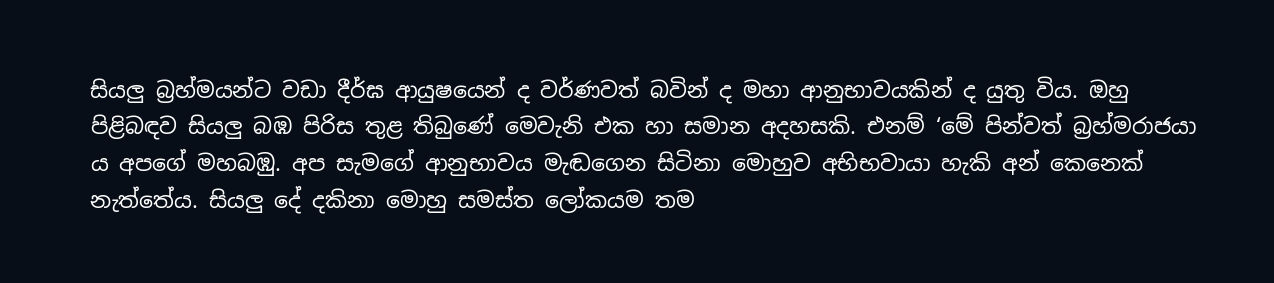සියලු බ්‍රහ්මයන්ට වඩා දීර්ඝ ආයුෂයෙන් ද වර්ණවත් බවින් ද මහා ආනුභාවයකින් ද යුතු විය. ඔහු පිළිබඳව සියලු බඹ පිරිස තුළ තිබුණේ මෙවැනි එක හා සමාන අදහසකි. එනම් ‘මේ පින්වත් බ්‍රහ්මරාජයා ය අපගේ මහබඹු. අප සැමගේ ආනුභාවය මැඬගෙන සිටිනා මොහුව අභිභවායා හැකි අන් කෙනෙක් නැත්තේය. සියලු දේ දකිනා මොහු සමස්ත ලෝකයම තම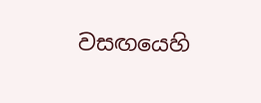වසඟයෙහි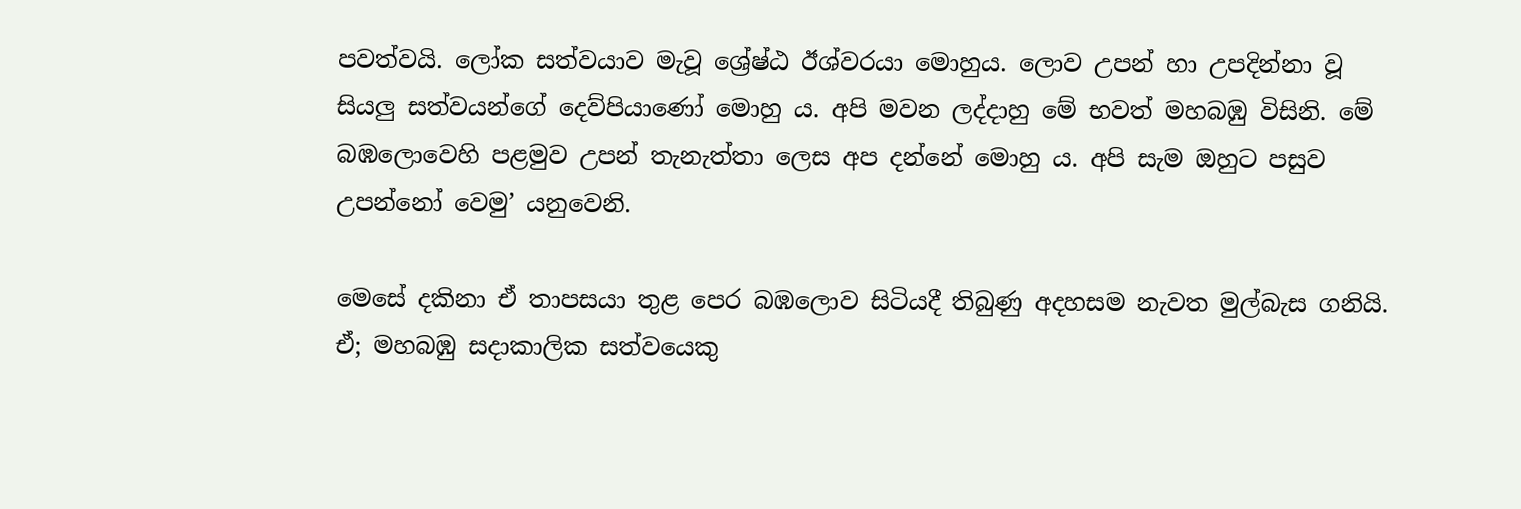පවත්වයි. ලෝක සත්වයාව මැවූ ශ්‍රේෂ්ඨ ඊශ්වරයා මොහුය. ලොව උපන් හා උපදින්නා වූ සියලු සත්වයන්ගේ දෙව්පියාණෝ මොහු ය. අපි මවන ලද්දාහු මේ භවත් මහබඹු විසිනි. මේ බඹලොවෙහි පළමුව උපන් තැනැත්තා ලෙස අප දන්නේ මොහු ය. අපි සැම ඔහුට පසුව උපන්නෝ වෙමු’ යනුවෙනි.

මෙසේ දකිනා ඒ තාපසයා තුළ පෙර බඹලොව සිටියදී තිබුණු අදහසම නැවත මුල්බැස ගනියි. ඒ; මහබඹු සදාකාලික සත්වයෙකු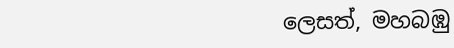ලෙසත්, මහබඹු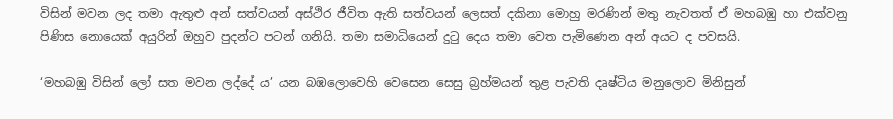විසින් මවන ලද තමා ඇතුළු අන් සත්වයන් අස්ථිර ජීවිත ඇති සත්වයන් ලෙසත් දකිනා මොහු මරණින් මතු නැවතත් ඒ මහබඹු හා එක්වනු පිණිස නොයෙක් අයුරින් ඔහුව පුදන්ට පටන් ගනියි. තමා සමාධියෙන් දුටු දෙය තමා වෙත පැමිණෙන අන් අයට ද පවසයි.

‘මහබඹු විසින් ලෝ සත මවන ලද්දේ ය’ යන බඹලොවෙහි වෙසෙන සෙසු බ්‍රහ්මයන් තුළ පැවති දෘෂ්ටිය මනුලොව මිනිසුන්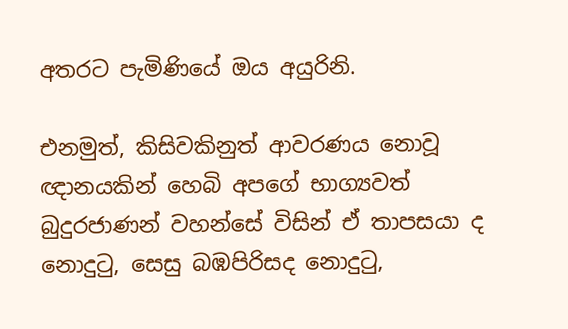අතරට පැමිණියේ ඔය අයුරිනි.

එනමුත්, කිසිවකිනුත් ආවරණය නොවූ ඥානයකින් හෙබි අපගේ භාග්‍යවත් බුදුරජාණන් වහන්සේ විසින් ඒ තාපසයා ද නොදුටු, සෙසු බඹපිරිසද නොදුටු,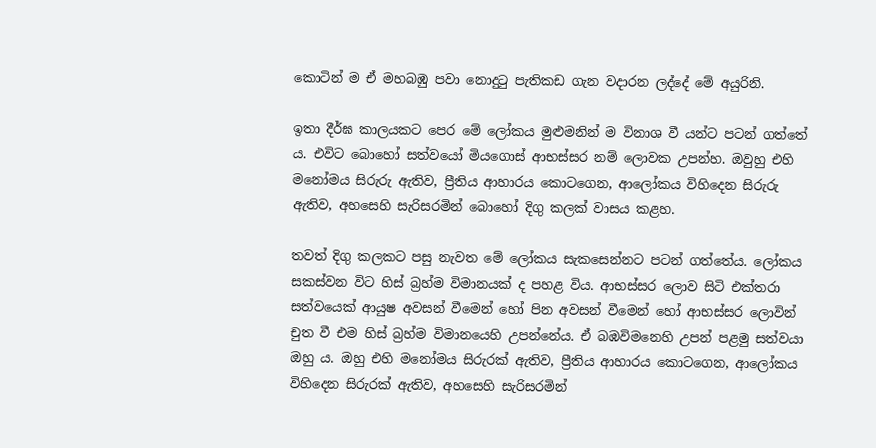කොටින් ම ඒ මහබඹු පවා නොදුටු පැතිකඩ ගැන වදාරන ලද්දේ මේ අයුරිනි.

ඉතා දීර්ඝ කාලයකට පෙර මේ ලෝකය මුළුමනින් ම විනාශ වී යන්ට පටන් ගත්තේ ය. එවිට බොහෝ සත්වයෝ මියගොස් ආභස්සර නම් ලොවක උපන්හ. ඔවුහු එහි මනෝමය සිරුරු ඇතිව, ප්‍රීතිය ආහාරය කොටගෙන, ආලෝකය විහිදෙන සිරුරු ඇතිව, අහසෙහි සැරිසරමින් බොහෝ දිගු කලක් වාසය කළහ.

තවත් දිගු කලකට පසු නැවත මේ ලෝකය සැකසෙන්නට පටන් ගත්තේය. ලෝකය සකස්වන විට හිස් බ්‍රහ්ම විමානයක් ද පහළ විය. ආභස්සර ලොව සිටි එක්තරා සත්වයෙක් ආයුෂ අවසන් වීමෙන් හෝ පින අවසන් වීමෙන් හෝ ආභස්සර ලොවින් චුත වී එම හිස් බ්‍රහ්ම විමානයෙහි උපන්නේය. ඒ බඹවිමනෙහි උපන් පළමු සත්වයා ඔහු ය. ඔහු එහි මනෝමය සිරුරක් ඇතිව, ප්‍රීතිය ආහාරය කොටගෙන, ආලෝකය විහිදෙන සිරුරක් ඇතිව, අහසෙහි සැරිසරමින්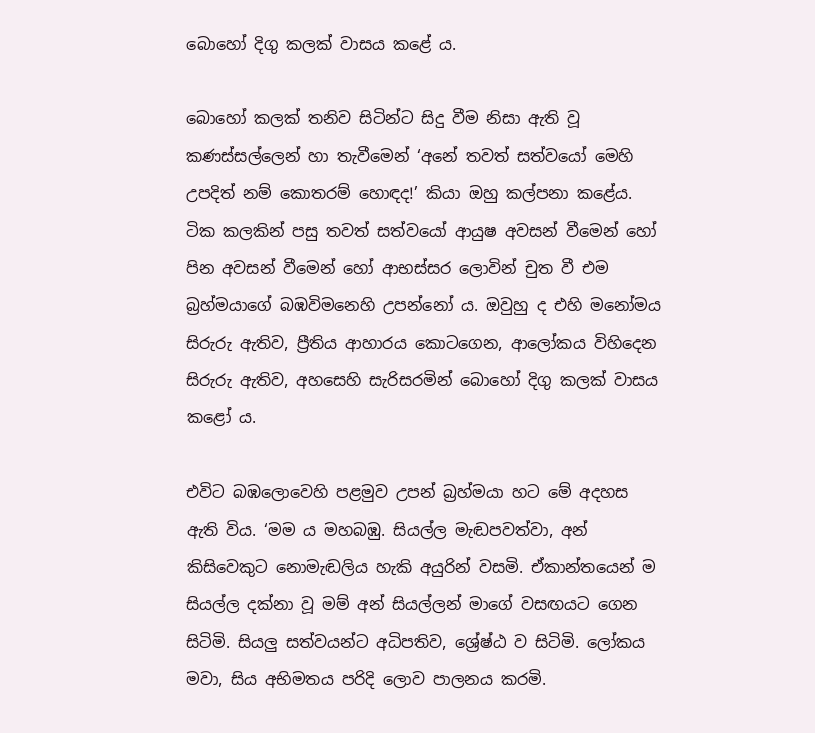බොහෝ දිගු කලක් වාසය කළේ ය.

බොහෝ කලක් තනිව සිටින්ට සිදු වීම නිසා ඇති වූ කණස්සල්ලෙන් හා තැවීමෙන් ‘අනේ තවත් සත්වයෝ මෙහි උපදිත් නම් කොතරම් හොඳද!’ කියා ඔහු කල්පනා කළේය. ටික කලකින් පසු තවත් සත්වයෝ ආයුෂ අවසන් වීමෙන් හෝ පින අවසන් වීමෙන් හෝ ආභස්සර ලොවින් චුත වී එම බ්‍රහ්මයාගේ බඹවිමනෙහි උපන්නෝ ය. ඔවුහු ද එහි මනෝමය සිරුරු ඇතිව, ප්‍රීතිය ආහාරය කොටගෙන, ආලෝකය විහිදෙන සිරුරු ඇතිව, අහසෙහි සැරිසරමින් බොහෝ දිගු කලක් වාසය කළෝ ය.

එවිට බඹලොවෙහි පළමුව උපන් බ්‍රහ්මයා හට මේ අදහස ඇති විය. ‘මම ය මහබඹු. සියල්ල මැඬපවත්වා, අන් කිසිවෙකුට නොමැඬලිය හැකි අයුරින් වසමි. ඒකාන්තයෙන් ම සියල්ල දක්නා වූ මම් අන් සියල්ලන් මාගේ වසඟයට ගෙන සිටිමි. සියලු සත්වයන්ට අධිපතිව, ශ්‍රේෂ්ඨ ව සිටිමි. ලෝකය මවා, සිය අභිමතය පරිදි ලොව පාලනය කරමි.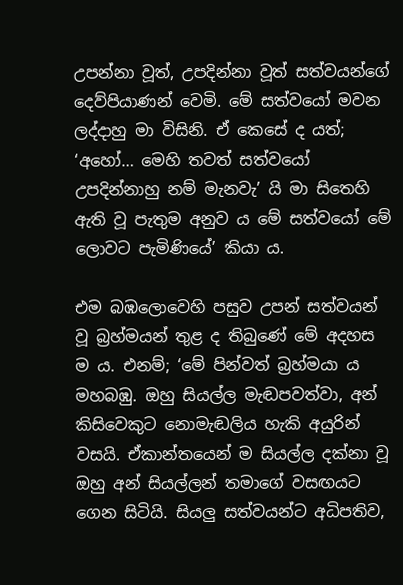උපන්නා වූත්, උපදින්නා වූත් සත්වයන්ගේ දෙව්පියාණන් වෙමි. මේ සත්වයෝ මවන ලද්දාහු මා විසිනි. ඒ කෙසේ ද යත්; ‘අහෝ… මෙහි තවත් සත්වයෝ උපදින්නාහු නම් මැනවැ’ යි මා සිතෙහි ඇති වූ පැතුම අනුව ය මේ සත්වයෝ මේ ලොවට පැමිණියේ’ කියා ය.

එම බඹලොවෙහි පසුව උපන් සත්වයන් වූ බ්‍රහ්මයන් තුළ ද තිබුණේ මේ අදහස ම ය. එනම්; ‘මේ පින්වත් බ්‍රහ්මයා ය මහබඹු. ඔහු සියල්ල මැඬපවත්වා, අන් කිසිවෙකුට නොමැඬලිය හැකි අයුරින් වසයි. ඒකාන්තයෙන් ම සියල්ල දක්නා වූ ඔහු අන් සියල්ලන් තමාගේ වසඟයට ගෙන සිටියි. සියලු සත්වයන්ට අධිපතිව,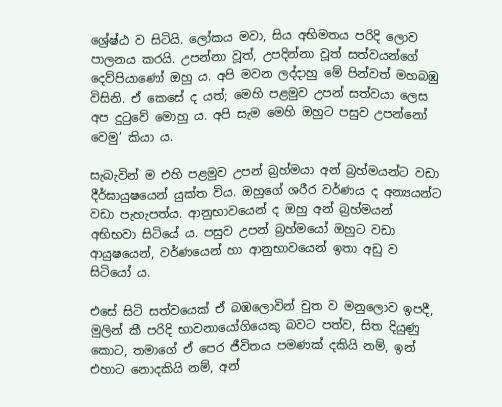ශ්‍රේෂ්ඨ ව සිටියි. ලෝකය මවා, සිය අභිමතය පරිදි ලොව පාලනය කරයි. උපන්නා වූත්, උපදින්නා වූත් සත්වයන්ගේ දෙව්පියාණෝ ඔහු ය. අපි මවන ලද්දාහු මේ පින්වත් මහබඹු විසිනි. ඒ කෙසේ ද යත්; මෙහි පළමුව උපන් සත්වයා ලෙස අප දුටුවේ මොහු ය. අපි සැම මෙහි ඔහුට පසුව උපන්නෝ වෙමු’ කියා ය.

සැබැවින් ම එහි පළමුව උපන් බ්‍රහ්මයා අන් බ්‍රහ්මයන්ට වඩා දීර්ඝායුෂයෙන් යුක්ත විය. ඔහුගේ ශරීර වර්ණය ද අන්‍යයන්ට වඩා පැහැපත්ය. ආනුභාවයෙන් ද ඔහු අන් බ්‍රහ්මයන් අභිභවා සිටියේ ය. පසුව උපන් බ්‍රහ්මයෝ ඔහුට වඩා ආයුෂයෙන්, වර්ණයෙන් හා ආනුභාවයෙන් ඉතා අඩු ව සිටියෝ ය.

එසේ සිටි සත්වයෙක් ඒ බඹලොවින් චුත ව මනුලොව ඉපදී, මුලින් කී පරිදි භාවනායෝගියෙකු බවට පත්ව, සිත දියුණු කොට, තමාගේ ඒ පෙර ජීවිතය පමණක් දකියි නම්, ඉන් එහාට නොදකියි නම්, අන්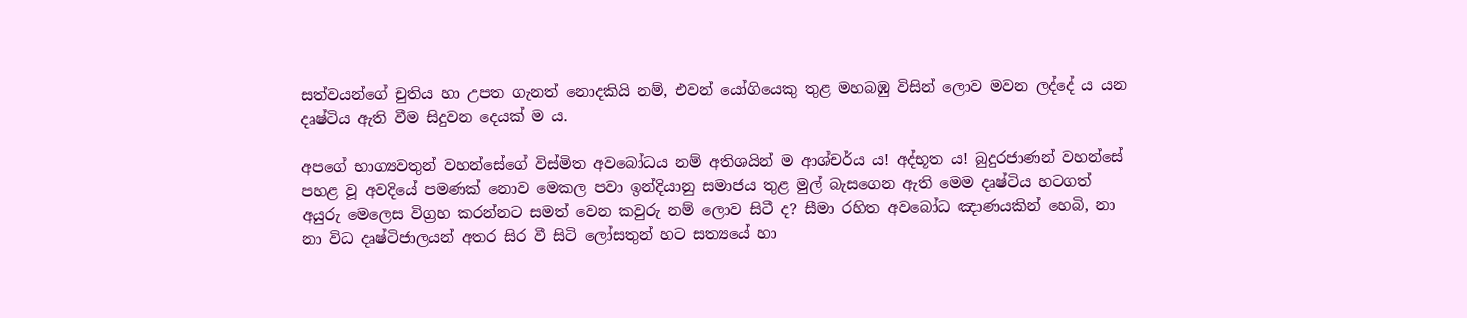සත්වයන්ගේ චුතිය හා උපත ගැනත් නොදකියි නම්, එවන් යෝගියෙකු තුළ මහබඹු විසින් ලොව මවන ලද්දේ ය යන දෘෂ්ටිය ඇති වීම සිදුවන දෙයක් ම ය.

අපගේ භාග්‍යවතුන් වහන්සේගේ විස්මිත අවබෝධය නම් අතිශයින් ම ආශ්චර්ය ය! අද්භූත ය! බුදුරජාණන් වහන්සේ පහළ වූ අවදියේ පමණක් නොව මෙකල පවා ඉන්දියානු සමාජය තුළ මුල් බැසගෙන ඇති මෙම දෘෂ්ටිය හටගත් අයුරු මෙලෙස විග්‍රහ කරන්නට සමත් වෙන කවුරු නම් ලොව සිටී ද? සීමා රහිත අවබෝධ ඤාණයකින් හෙබි, නා නා විධ දෘෂ්ටිජාලයන් අතර සිර වී සිටි ලෝසතුන් හට සත්‍යයේ හා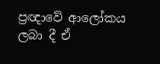ප්‍රඥාවේ ආලෝකය ලබා දී ඒ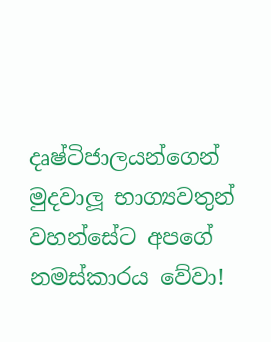දෘෂ්ටිජාලයන්ගෙන් මුදවාලූ භාග්‍යවතුන් වහන්සේට අපගේ නමස්කාරය වේවා!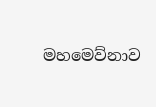මහමෙව්නාව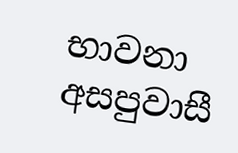භාවනා අසපුවාසී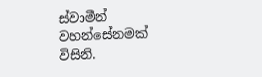ස්වාමීන් වහන්සේනමක් විසිනි.